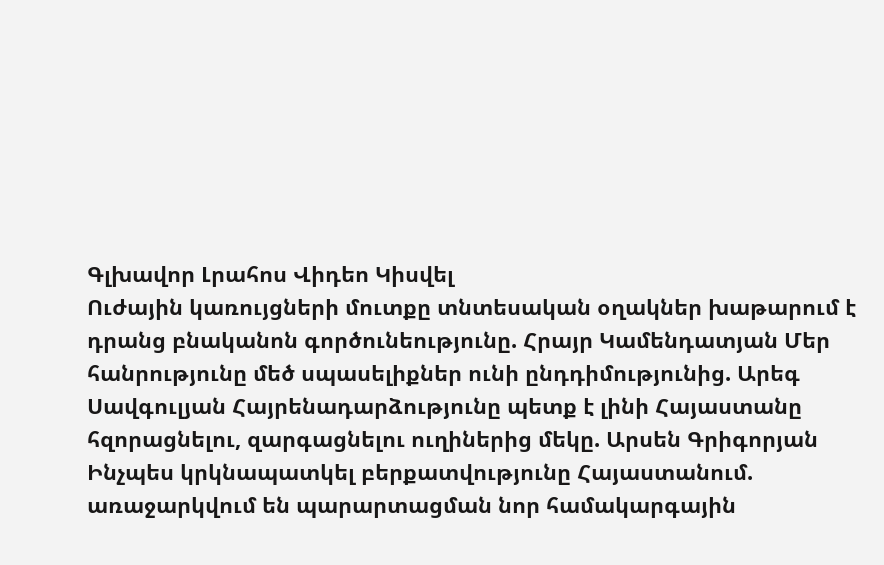Գլխավոր Լրահոս Վիդեո Կիսվել
Ուժային կառույցների մուտքը տնտեսական օղակներ խաթարում է դրանց բնականոն գործունեությունը. Հրայր Կամենդատյան Մեր հանրությունը մեծ սպասելիքներ ունի ընդդիմությունից. Արեգ Սավգուլյան Հայրենադարձությունը պետք է լինի Հայաստանը հզորացնելու, զարգացնելու ուղիներից մեկը. Արսեն Գրիգորյան Ինչպես կրկնապատկել բերքատվությունը Հայաստանում. առաջարկվում են պարարտացման նոր համակարգային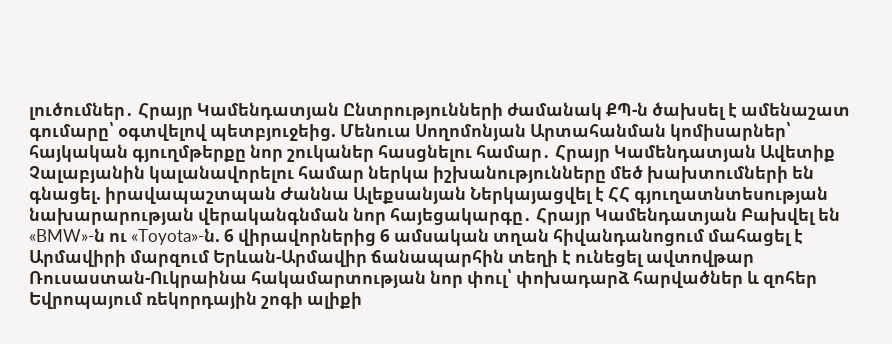լուծումներ․ Հրայր Կամենդատյան Ընտրությունների ժամանակ ՔՊ-ն ծախսել է ամենաշատ գումարը՝ օգտվելով պետբյուջեից. Մենուա Սողոմոնյան Արտահանման կոմիսարներ՝ հայկական գյուղմթերքը նոր շուկաներ հասցնելու համար․ Հրայր Կամենդատյան Ավետիք Չալաբյանին կալանավորելու համար ներկա իշխանությունները մեծ խախտումների են գնացել. իրավապաշտպան Ժաննա Ալեքսանյան Ներկայացվել է ՀՀ գյուղատնտեսության նախարարության վերականգնման նոր հայեցակարգը․ Հրայր Կամենդատյան Բախվել են «BMW»-ն ու «Toyota»-ն. 6 վիրավորներից 6 ամսական տղան հիվանդանոցում մահացել է Արմավիրի մարզում Երևան-Արմավիր ճանապարհին տեղի է ունեցել ավտովթար Ռուսաստան-Ուկրաինա հակամարտության նոր փուլ՝ փոխադարձ հարվածներ և զոհեր Եվրոպայում ռեկորդային շոգի ալիքի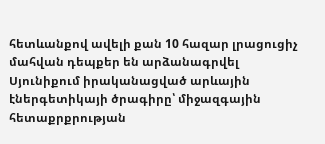հետևանքով ավելի քան 10 հազար լրացուցիչ մահվան դեպքեր են արձանագրվել
Սյունիքում իրականացված արևային էներգետիկայի ծրագիրը՝ միջազգային հետաքրքրության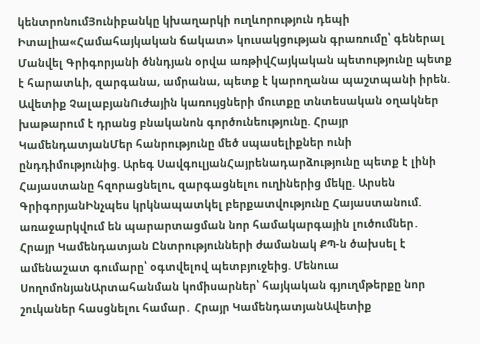կենտրոնումՅունիբանկը կխաղարկի ուղևորություն դեպի Իտալիա«Համահայկական ճակատ» կուսակցության գրառումը՝ գեներալ Մանվել Գրիգորյանի ծննդյան օրվա առթիվՀայկական պետությունը պետք է հարատևի, զարգանա, ամրանա, պետք է կարողանա պաշտպանի իրեն. Ավետիք ՉալաբյանՈւժային կառույցների մուտքը տնտեսական օղակներ խաթարում է դրանց բնականոն գործունեությունը. Հրայր ԿամենդատյանՄեր հանրությունը մեծ սպասելիքներ ունի ընդդիմությունից. Արեգ ՍավգուլյանՀայրենադարձությունը պետք է լինի Հայաստանը հզորացնելու, զարգացնելու ուղիներից մեկը. Արսեն ԳրիգորյանԻնչպես կրկնապատկել բերքատվությունը Հայաստանում. առաջարկվում են պարարտացման նոր համակարգային լուծումներ․ Հրայր Կամենդատյան Ընտրությունների ժամանակ ՔՊ-ն ծախսել է ամենաշատ գումարը՝ օգտվելով պետբյուջեից. Մենուա ՍողոմոնյանԱրտահանման կոմիսարներ՝ հայկական գյուղմթերքը նոր շուկաներ հասցնելու համար․ Հրայր ԿամենդատյանԱվետիք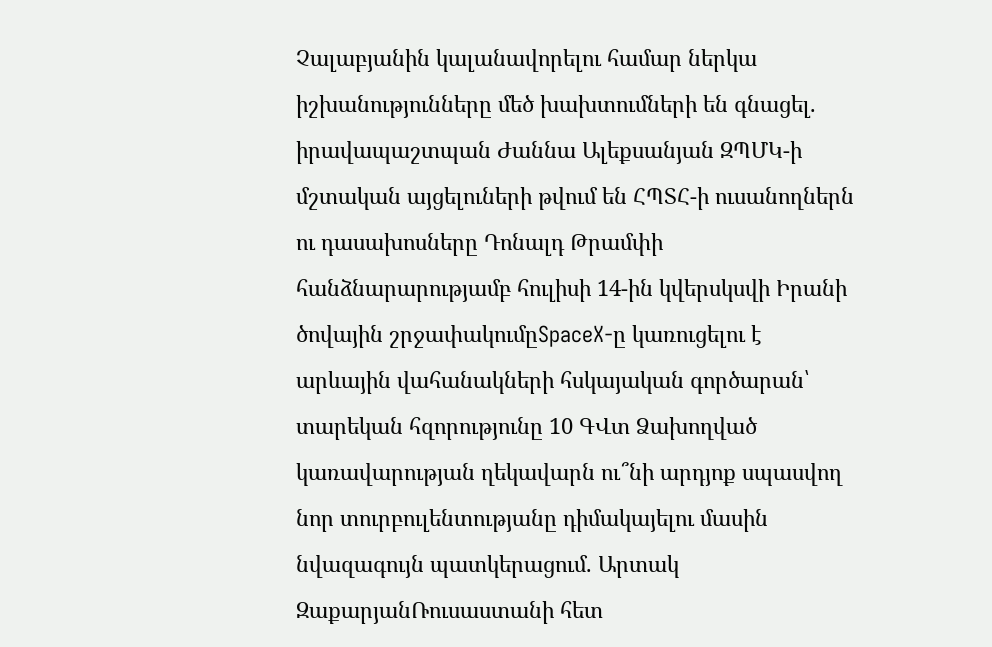Չալաբյանին կալանավորելու համար ներկա իշխանությունները մեծ խախտումների են գնացել. իրավապաշտպան Ժաննա Ալեքսանյան ԶՊՄԿ-ի մշտական այցելուների թվում են ՀՊՏՀ-ի ուսանողներն ու դասախոսները Դոնալդ Թրամփի հանձնարարությամբ հուլիսի 14-ին կվերսկսվի Իրանի ծովային շրջափակումըSpaceX-ը կառուցելու է արևային վահանակների հսկայական գործարան՝ տարեկան հզորությունը 10 ԳՎտ Ձախողված կառավարության ղեկավարն ու՞նի արդյոք սպասվող նոր տուրբուլենտությանը դիմակայելու մասին նվազագույն պատկերացում. Արտակ ԶաքարյանՌուսաստանի հետ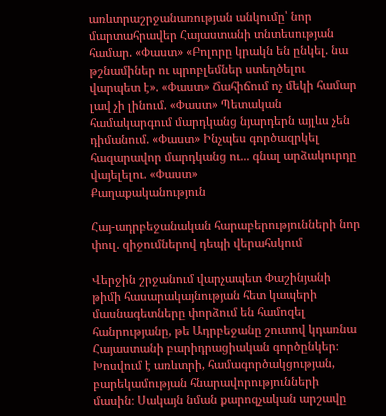առևտրաշրջանառության անկումը՝ նոր մարտահրավեր Հայաստանի տնտեսության համար. «Փաստ» «Բոլորը կրակն են ընկել. նա թշնամիներ ու պրոբլեմներ ստեղծելու վարպետ է». «Փաստ» Ճահիճում ոչ մեկի համար լավ չի լինում. «Փաստ» Պետական համակարգում մարդկանց նյարդերն այլևս չեն դիմանում. «Փաստ» Ինչպես գործազրկել հազարավոր մարդկանց ու... գնալ արձակուրդը վայելելու. «Փաստ»
Քաղաքականություն

Հայ-ադրբեջանական հարաբերությունների նոր փուլ. զիջումներով դեպի վերահսկում

Վերջին շրջանում վարչապետ Փաշինյանի թիմի հասարակայնության հետ կապերի մասնագետները փորձում են համոզել հանրությանը, թե Ադրբեջանը շուտով կդառնա Հայաստանի բարիդրացիական գործընկեր։ Խոսվում է առևտրի, համագործակցության, բարեկամության հնարավորությունների մասին։ Սակայն նման քարոզչական արշավը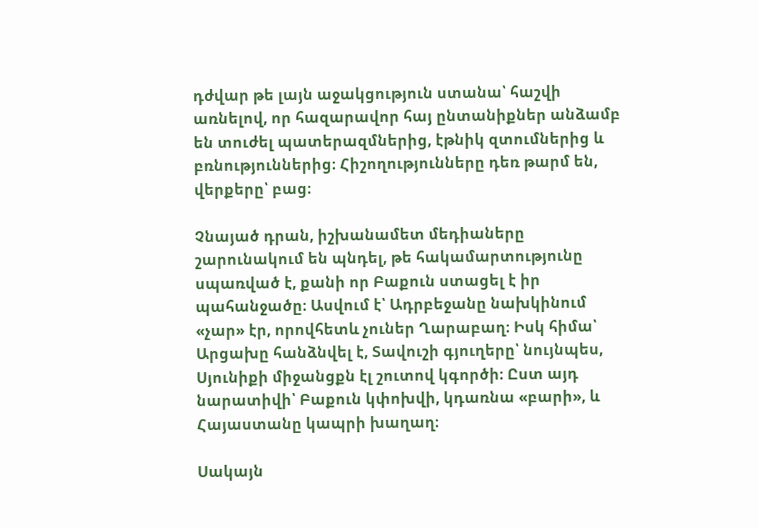դժվար թե լայն աջակցություն ստանա՝ հաշվի առնելով, որ հազարավոր հայ ընտանիքներ անձամբ են տուժել պատերազմներից, էթնիկ զտումներից և բռնություններից։ Հիշողությունները դեռ թարմ են, վերքերը՝ բաց։

Չնայած դրան, իշխանամետ մեդիաները շարունակում են պնդել, թե հակամարտությունը սպառված է, քանի որ Բաքուն ստացել է իր պահանջածը։ Ասվում է՝ Ադրբեջանը նախկինում «չար» էր, որովհետև չուներ Ղարաբաղ։ Իսկ հիմա՝ Արցախը հանձնվել է, Տավուշի գյուղերը՝ նույնպես, Սյունիքի միջանցքն էլ շուտով կգործի։ Ըստ այդ նարատիվի՝ Բաքուն կփոխվի, կդառնա «բարի», և Հայաստանը կապրի խաղաղ։

Սակայն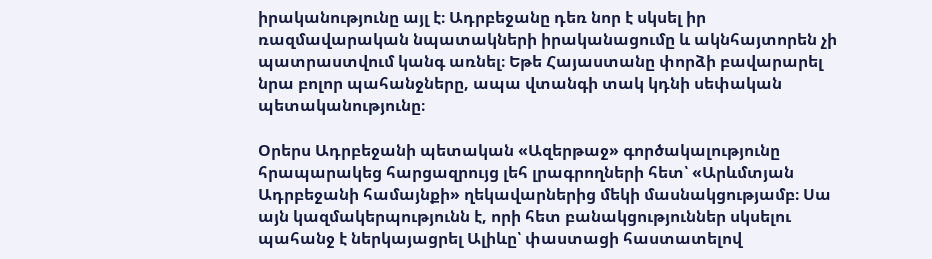իրականությունը այլ է։ Ադրբեջանը դեռ նոր է սկսել իր ռազմավարական նպատակների իրականացումը և ակնհայտորեն չի պատրաստվում կանգ առնել։ Եթե Հայաստանը փորձի բավարարել նրա բոլոր պահանջները, ապա վտանգի տակ կդնի սեփական պետականությունը։

Օրերս Ադրբեջանի պետական «Ազերթաջ» գործակալությունը հրապարակեց հարցազրույց լեհ լրագրողների հետ՝ «Արևմտյան Ադրբեջանի համայնքի» ղեկավարներից մեկի մասնակցությամբ։ Սա այն կազմակերպությունն է, որի հետ բանակցություններ սկսելու պահանջ է ներկայացրել Ալիևը՝ փաստացի հաստատելով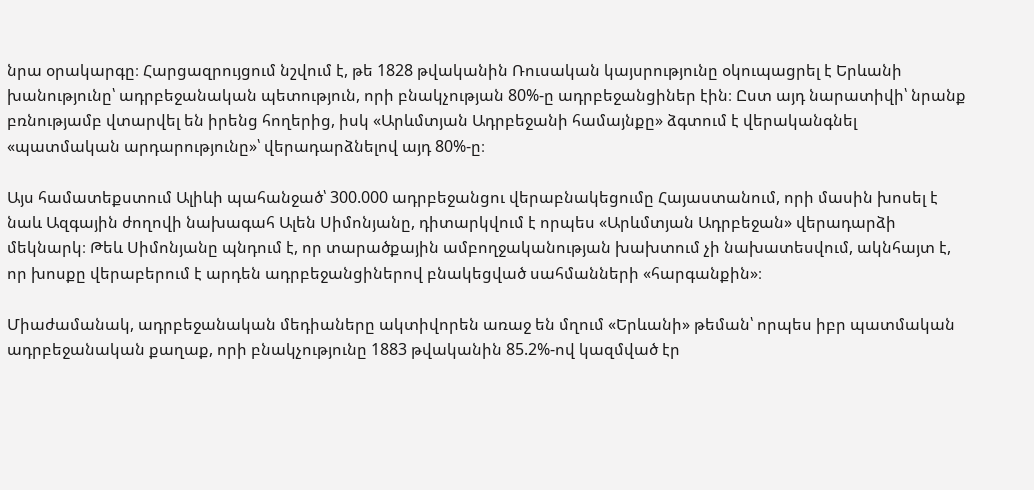նրա օրակարգը։ Հարցազրույցում նշվում է, թե 1828 թվականին Ռուսական կայսրությունը օկուպացրել է Երևանի խանությունը՝ ադրբեջանական պետություն, որի բնակչության 80%-ը ադրբեջանցիներ էին։ Ըստ այդ նարատիվի՝ նրանք բռնությամբ վտարվել են իրենց հողերից, իսկ «Արևմտյան Ադրբեջանի համայնքը» ձգտում է վերականգնել «պատմական արդարությունը»՝ վերադարձնելով այդ 80%-ը։

Այս համատեքստում Ալիևի պահանջած՝ 300.000 ադրբեջանցու վերաբնակեցումը Հայաստանում, որի մասին խոսել է նաև Ազգային ժողովի նախագահ Ալեն Սիմոնյանը, դիտարկվում է որպես «Արևմտյան Ադրբեջան» վերադարձի մեկնարկ։ Թեև Սիմոնյանը պնդում է, որ տարածքային ամբողջականության խախտում չի նախատեսվում, ակնհայտ է, որ խոսքը վերաբերում է արդեն ադրբեջանցիներով բնակեցված սահմանների «հարգանքին»։

Միաժամանակ, ադրբեջանական մեդիաները ակտիվորեն առաջ են մղում «Երևանի» թեման՝ որպես իբր պատմական ադրբեջանական քաղաք, որի բնակչությունը 1883 թվականին 85.2%-ով կազմված էր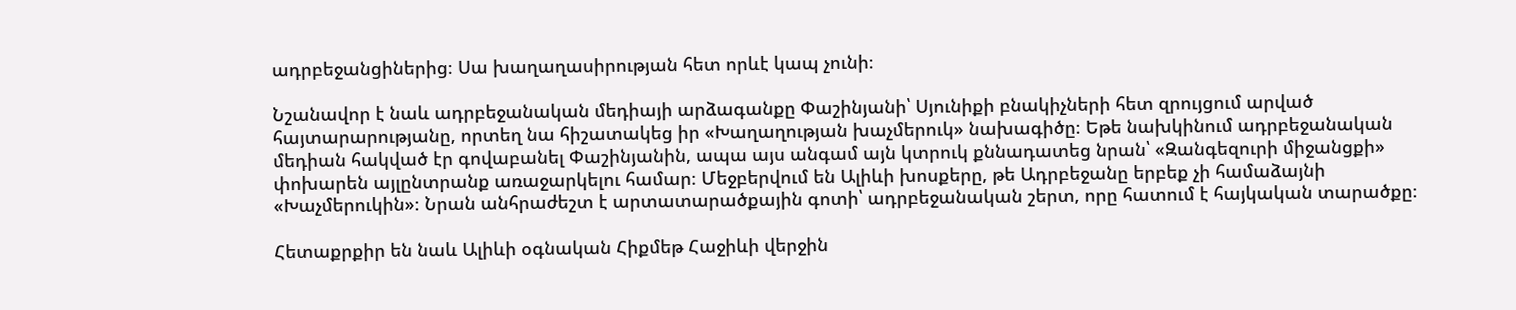ադրբեջանցիներից։ Սա խաղաղասիրության հետ որևէ կապ չունի։

Նշանավոր է նաև ադրբեջանական մեդիայի արձագանքը Փաշինյանի՝ Սյունիքի բնակիչների հետ զրույցում արված հայտարարությանը, որտեղ նա հիշատակեց իր «Խաղաղության խաչմերուկ» նախագիծը։ Եթե նախկինում ադրբեջանական մեդիան հակված էր գովաբանել Փաշինյանին, ապա այս անգամ այն կտրուկ քննադատեց նրան՝ «Զանգեզուրի միջանցքի» փոխարեն այլընտրանք առաջարկելու համար։ Մեջբերվում են Ալիևի խոսքերը, թե Ադրբեջանը երբեք չի համաձայնի «Խաչմերուկին»։ Նրան անհրաժեշտ է արտատարածքային գոտի՝ ադրբեջանական շերտ, որը հատում է հայկական տարածքը։

Հետաքրքիր են նաև Ալիևի օգնական Հիքմեթ Հաջիևի վերջին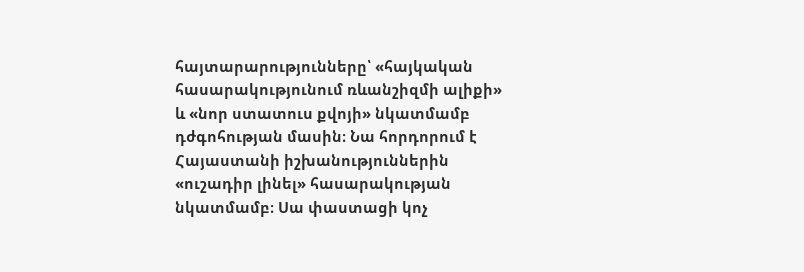հայտարարությունները՝ «հայկական հասարակությունում ռևանշիզմի ալիքի» և «նոր ստատուս քվոյի» նկատմամբ դժգոհության մասին։ Նա հորդորում է Հայաստանի իշխանություններին «ուշադիր լինել» հասարակության նկատմամբ։ Սա փաստացի կոչ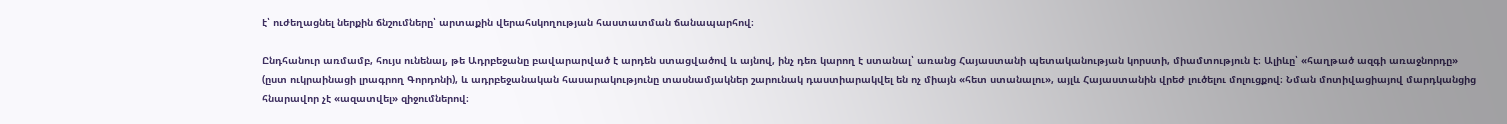է՝ ուժեղացնել ներքին ճնշումները՝ արտաքին վերահսկողության հաստատման ճանապարհով։

Ընդհանուր առմամբ, հույս ունենալ, թե Ադրբեջանը բավարարված է արդեն ստացվածով և այնով, ինչ դեռ կարող է ստանալ՝ առանց Հայաստանի պետականության կորստի, միամտություն է։ Ալիևը՝ «հաղթած ազգի առաջնորդը» (ըստ ուկրաինացի լրագրող Գորդոնի), և ադրբեջանական հասարակությունը տասնամյակներ շարունակ դաստիարակվել են ոչ միայն «հետ ստանալու», այլև Հայաստանին վրեժ լուծելու մոլուցքով։ Նման մոտիվացիայով մարդկանցից հնարավոր չէ «ազատվել» զիջումներով։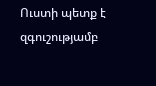Ուստի պետք է զգուշությամբ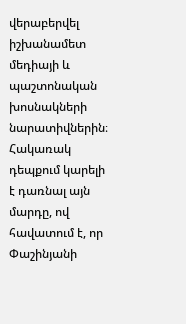վերաբերվել իշխանամետ մեդիայի և պաշտոնական խոսնակների նարատիվներին։ Հակառակ դեպքում կարելի է դառնալ այն մարդը, ով հավատում է, որ Փաշինյանի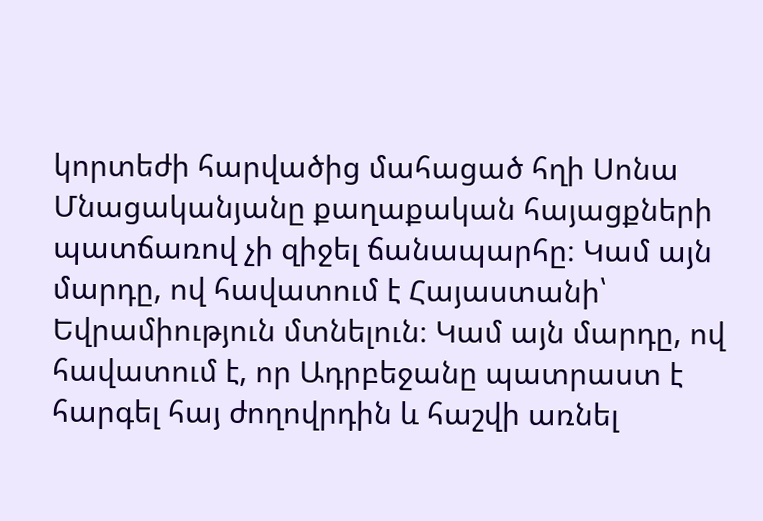կորտեժի հարվածից մահացած հղի Սոնա Մնացականյանը քաղաքական հայացքների պատճառով չի զիջել ճանապարհը։ Կամ այն մարդը, ով հավատում է Հայաստանի՝ Եվրամիություն մտնելուն։ Կամ այն մարդը, ով հավատում է, որ Ադրբեջանը պատրաստ է հարգել հայ ժողովրդին և հաշվի առնել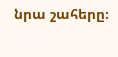նրա շահերը։